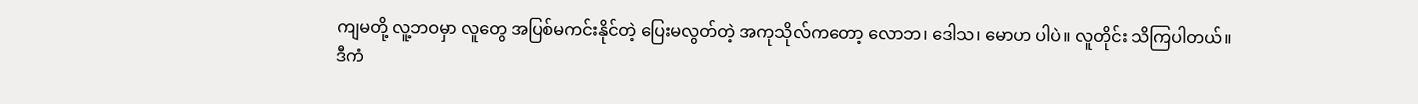ကျမတို့ လူ့ဘဝမှာ လူတွေ အပြစ်မကင်းနိုင်တဲ့ ပြေးမလွတ်တဲ့ အကုသိုလ်ကတော့ လောဘ၊ ဒေါသ၊ မောဟ ပါပဲ။ လူတိုင်း သိကြပါတယ်။
ဒီကံ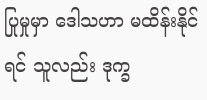ပြုမှုမှာ ဒေါသဟာ မထိန်းနိုင်ရင် သူလည်း ဒုက္ခ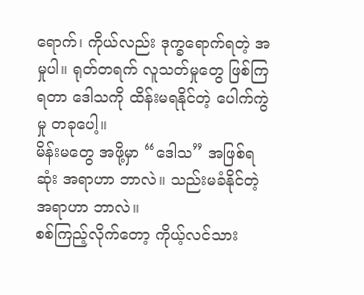ရောက်၊ ကိုယ်လည်း ဒုက္ခရောက်ရတဲ့ အမှုပါ။ ရုတ်တရက် လူသတ်မှုတွေ ဖြစ်ကြရတာ ဒေါသကို ထိန်းမရနိုင်တဲ့ ပေါက်ကွဲမှု တခုပေါ့။
မိန်းမတွေ အဖို့မှာ “ဒေါသ” အဖြစ်ရဆုံး အရာဟာ ဘာလဲ။ သည်းမခံနိုင်တဲ့ အရာဟာ ဘာလဲ။
စစ်ကြည့်လိုက်တော့ ကိုယ့်လင်သား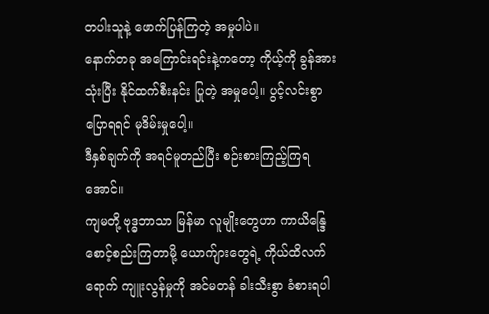တပါးသူနဲ့ ဖောက်ပြန်ကြတဲ့ အမှုပါပဲ။
နောက်တခု အကြောင်းရင်းနဲ့ကတော့ ကိုယ့်ကို ခွန်အားသုံးပြီး နိုင်ထက်စီးနင်း ပြုတဲ့ အမှုပေါ့။ ပွင့်လင်းစွာ ပြောရရင် မုဒိမ်းမှုပေါ့။
ဒီနှစ်ချက်ကို အရင်မူတည်ပြီး စဉ်းစားကြည့်ကြရအောင်။
ကျမတို့ ဗုဒ္ဓဘာသာ မြန်မာ လူမျိုးတွေဟာ ကာယိန္ဒြေ စောင့်စည်းကြတာမို့ ယောက်ျားတွေရဲ့ ကိုယ်ထိလက်ရောက် ကျူးလွန်မှုကို အင်မတန် ခါးသီးစွာ ခံစားရပါ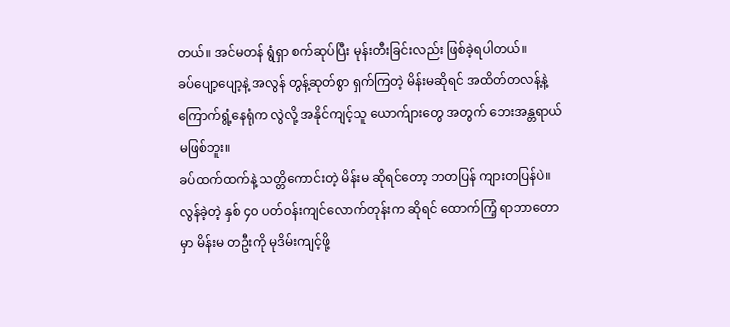တယ်။ အင်မတန် ရွံရှာ စက်ဆုပ်ပြီး မုန်းတီးခြင်းလည်း ဖြစ်ခဲ့ရပါတယ်။
ခပ်ပျော့ပျော့နဲ့ အလွန် တွန့်ဆုတ်စွာ ရှက်ကြတဲ့ မိန်းမဆိုရင် အထိတ်တလန့်နဲ့ ကြောက်ရွံ့နေရုံက လွဲလို့ အနိုင်ကျင့်သူ ယောက်ျားတွေ အတွက် ဘေးအန္တရာယ် မဖြစ်ဘူး။
ခပ်ထက်ထက်နဲ့ သတ္တိကောင်းတဲ့ မိန်းမ ဆိုရင်တော့ ဘတပြန် ကျားတပြန်ပဲ။
လွန်ခဲ့တဲ့ နှစ် ၄၀ ပတ်ဝန်းကျင်လောက်တုန်းက ဆိုရင် ထောက်ကြံ့ ရာဘာတောမှာ မိန်းမ တဦးကို မုဒိမ်းကျင့်ဖို့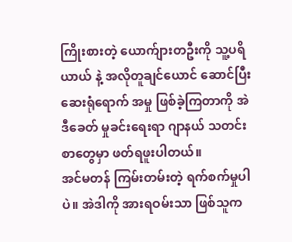ကြိုးစားတဲ့ ယောက်ျားတဦးကို သူ့ပရိယာယ် နဲ့ အလိုတူချင်ယောင် ဆောင်ပြီး ဆေးရုံရောက် အမှု ဖြစ်ခဲ့ကြတာကို အဲဒီခေတ် မှုခင်းရေးရာ ဂျာနယ် သတင်းစာတွေမှာ ဖတ်ရဖူးပါတယ်။
အင်မတန် ကြမ်းတမ်းတဲ့ ရက်စက်မှုပါပဲ။ အဲဒါကို အားရဝမ်းသာ ဖြစ်သူက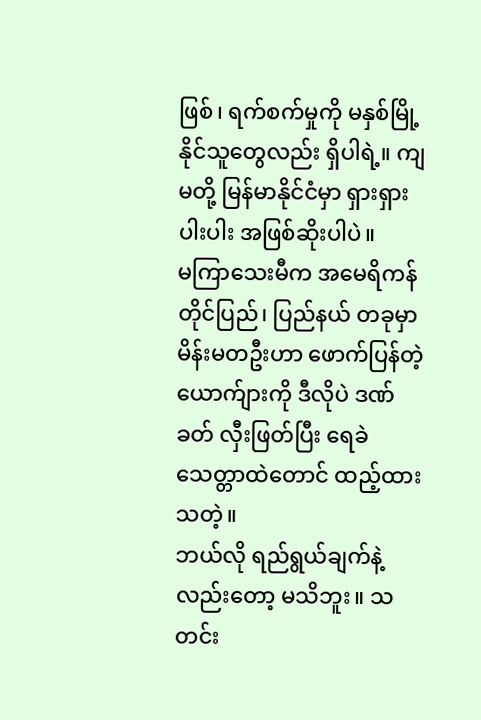ဖြစ်၊ ရက်စက်မှုကို မနှစ်မြို့နိုင်သူတွေလည်း ရှိပါရဲ့။ ကျမတို့ မြန်မာနိုင်ငံမှာ ရှားရှားပါးပါး အဖြစ်ဆိုးပါပဲ။
မကြာသေးမီက အမေရိကန် တိုင်ပြည်၊ ပြည်နယ် တခုမှာ မိန်းမတဦးဟာ ဖောက်ပြန်တဲ့ ယောက်ျားကို ဒီလိုပဲ ဒဏ်ခတ် လှီးဖြတ်ပြီး ရေခဲသေတ္တာထဲတောင် ထည့်ထားသတဲ့။
ဘယ်လို ရည်ရွယ်ချက်နဲ့လည်းတော့ မသိဘူး။ သတင်း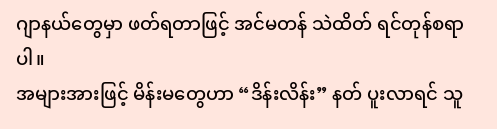ဂျာနယ်တွေမှာ ဖတ်ရတာဖြင့် အင်မတန် သဲထိတ် ရင်တုန်စရာပါ။
အများအားဖြင့် မိန်းမတွေဟာ “ဒိန်းလိန်း” နတ် ပူးလာရင် သူ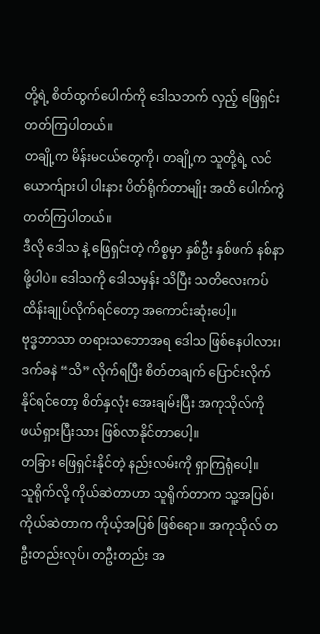တို့ရဲ့ စိတ်ထွက်ပေါက်ကို ဒေါသဘက် လှည့် ဖြေရှင်းတတ်ကြပါတယ်။
တချို့က မိန်းမငယ်တွေကို၊ တချို့က သူတို့ရဲ့ လင်ယောက်ျားပါ ပါးနား ပိတ်ရိုက်တာမျိုး အထိ ပေါက်ကွဲတတ်ကြပါတယ်။
ဒီလို ဒေါသ နဲ့ ဖြေရှင်းတဲ့ ကိစ္စမှာ နှစ်ဦး နှစ်ဖက် နစ်နာဖို့ပါပဲ။ ဒေါသကို ဒေါသမှန်း သိပြီး သတိလေးကပ် ထိန်းချုပ်လိုက်ရင်တော့ အကောင်းဆုံးပေါ့။
ဗုဒ္ဓဘာသာ တရားသဘောအရ ဒေါသ ဖြစ်နေပါလား၊ ဒက်ခနဲ “သိ” လိုက်ရပြီး စိတ်တချက် ပြောင်းလိုက်နိုင်ရင်တော့ စိတ်နှလုံး အေးချမ်းပြီး အကုသိုလ်ကို ဖယ်ရှားပြီးသား ဖြစ်လာနိုင်တာပေါ့။
တခြား ဖြေရှင်းနိုင်တဲ့ နည်းလမ်းကို ရှာကြရုံပေါ့။
သူရိုက်လို့ ကိုယ်ဆဲတာဟာ သူရိုက်တာက သူ့အပြစ်၊ ကိုယ်ဆဲတာက ကိုယ့်အပြစ် ဖြစ်ရော။ အကုသိုလ် တဦးတည်းလုပ်၊ တဦးတည်း အ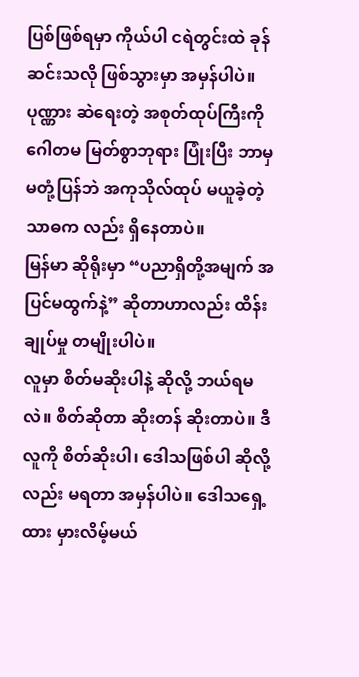ပြစ်ဖြစ်ရမှာ ကိုယ်ပါ ငရဲတွင်းထဲ ခုန်ဆင်းသလို ဖြစ်သွားမှာ အမှန်ပါပဲ။
ပုဏ္ဏား ဆဲရေးတဲ့ အစုတ်ထုပ်ကြီးကို ဂေါတမ မြတ်စွာဘုရား ပြုံးပြီး ဘာမှ မတုံ့ပြန်ဘဲ အကုသိုလ်ထုပ် မယူခဲ့တဲ့ သာဓက လည်း ရှိနေတာပဲ။
မြန်မာ ဆိုရိုးမှာ “ပညာရှိတို့အမျက် အပြင်မထွက်နဲ့” ဆိုတာဟာလည်း ထိန်းချုပ်မှု တမျိုးပါပဲ။
လူမှာ စိတ်မဆိုးပါနဲ့ ဆိုလို့ ဘယ်ရမလဲ။ စိတ်ဆိုတာ ဆိုးတန် ဆိုးတာပဲ။ ဒီလူကို စိတ်ဆိုးပါ၊ ဒေါသဖြစ်ပါ ဆိုလို့လည်း မရတာ အမှန်ပါပဲ။ ဒေါသရှေ့ထား မှားလိမ့်မယ်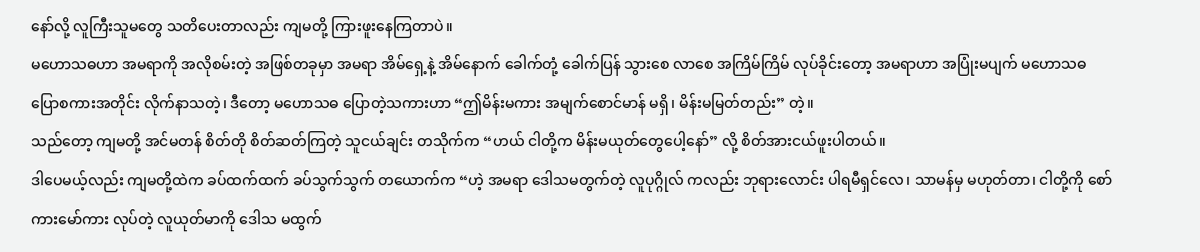နော်လို့ လူကြီးသူမတွေ သတိပေးတာလည်း ကျမတို့ ကြားဖူးနေကြတာပဲ။
မဟောသဓဟာ အမရာကို အလိုစမ်းတဲ့ အဖြစ်တခုမှာ အမရာ အိမ်ရှေ့နဲ့ အိမ်နောက် ခေါက်တုံ့ ခေါက်ပြန် သွားစေ လာစေ အကြိမ်ကြိမ် လုပ်ခိုင်းတော့ အမရာဟာ အပြုံးမပျက် မဟောသဓ ပြောစကားအတိုင်း လိုက်နာသတဲ့၊ ဒီတော့ မဟောသဓ ပြောတဲ့သကားဟာ “ဤမိန်းမကား အမျက်စောင်မာန် မရှိ၊ မိန်းမမြတ်တည်း” တဲ့။
သည်တော့ ကျမတို့ အင်မတန် စိတ်တို စိတ်ဆတ်ကြတဲ့ သူငယ်ချင်း တသိုက်က “ဟယ် ငါတို့က မိန်းမယုတ်တွေပေါ့နော်” လို့ စိတ်အားငယ်ဖူးပါတယ်။
ဒါပေမယ့်လည်း ကျမတို့ထဲက ခပ်ထက်ထက် ခပ်သွက်သွက် တယောက်က “ဟဲ့ အမရာ ဒေါသမတွက်တဲ့ လူပုဂ္ဂိုလ် ကလည်း ဘုရားလောင်း ပါရမီရှင်လေ၊ သာမန်မှ မဟုတ်တာ၊ ငါတို့ကို စော်ကားမော်ကား လုပ်တဲ့ လူယုတ်မာကို ဒေါသ မထွက်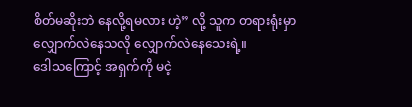စိတ်မဆိုးဘဲ နေလို့ရမလား ဟဲ့” လို့ သူက တရားရုံးမှာ လျှောက်လဲနေသလို လျှောက်လဲနေသေးရဲ့။
ဒေါသကြောင့် အရှက်ကို မငဲ့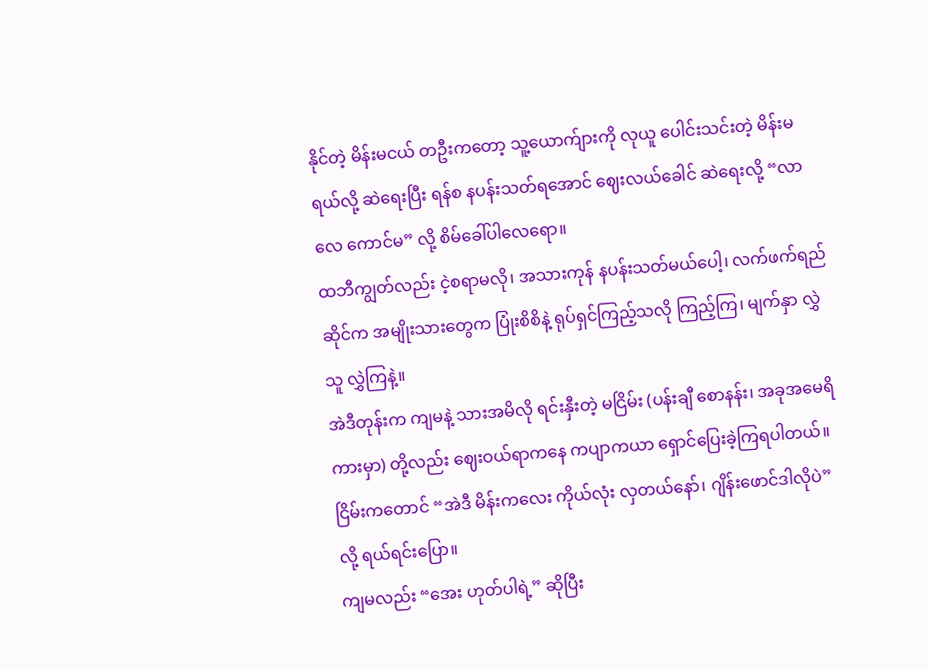နိုင်တဲ့ မိန်းမငယ် တဦးကတော့ သူ့ယောက်ျားကို လုယူ ပေါင်းသင်းတဲ့ မိန်းမရယ်လို့ ဆဲရေးပြီး ရန်စ နပန်းသတ်ရအောင် ဈေးလယ်ခေါင် ဆဲရေးလို့ “လာလေ ကောင်မ” လို့ စိမ်ခေါ်ပါလေရော။
ထဘီကျွတ်လည်း ငဲ့စရာမလို၊ အသားကုန် နပန်းသတ်မယ်ပေါ့၊ လက်ဖက်ရည်ဆိုင်က အမျိုးသားတွေက ပြုံးစိစိနဲ့ ရုပ်ရှင်ကြည့်သလို ကြည့်ကြ၊ မျက်နှာ လွှဲသူ လွှဲကြနဲ့။
အဲဒီတုန်းက ကျမနဲ့ သားအမိလို ရင်းနှီးတဲ့ မငြိမ်း (ပန်းချီ စောနန်း၊ အခုအမေရိကားမှာ) တို့လည်း ဈေးဝယ်ရာကနေ ကပျာကယာ ရှောင်ပြေးခဲ့ကြရပါတယ်။
ငြိမ်းကတောင် “အဲဒီ မိန်းကလေး ကိုယ်လုံး လှတယ်နော်၊ ဂျိန်းဖောင်ဒါလိုပဲ” လို့ ရယ်ရင်းပြော။
ကျမလည်း “အေး ဟုတ်ပါရဲ့” ဆိုပြီး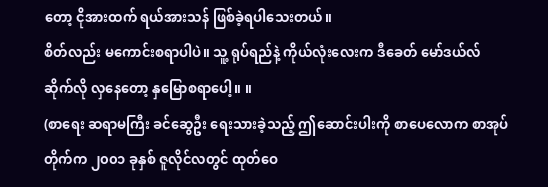တော့ ငိုအားထက် ရယ်အားသန် ဖြစ်ခဲ့ရပါသေးတယ်။
စိတ်လည်း မကောင်းစရာပါပဲ။ သူ့ ရုပ်ရည်နဲ့ ကိုယ်လုံးလေးက ဒီခေတ် မော်ဒယ်လ် ဆိုက်လို လှနေတော့ နှမြောစရာပေါ့။ ။
(စာရေး ဆရာမကြီး ခင်ဆွေဦး ရေးသားခဲ့သည့် ဤဆောင်းပါးကို စာပေလောက စာအုပ်တိုက်က ၂၀၀၁ ခုနှစ် ဇူလိုင်လတွင် ထုတ်ဝေ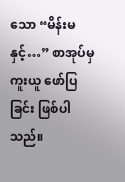သော “မိန်းမနှင့်…” စာအုပ်မှ ကူးယူ ဖော်ပြခြင်း ဖြစ်ပါသည်။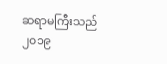ဆရာမကြီးသည် ၂၀၁၉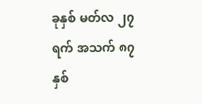ခုနှစ် မတ်လ ၂၇ ရက် အသက် ၈၇ နှစ်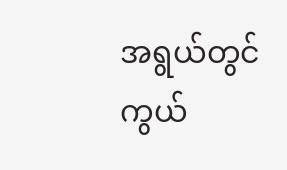အရွယ်တွင် ကွယ်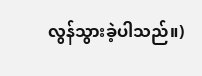လွန်သွားခဲ့ပါသည်။)